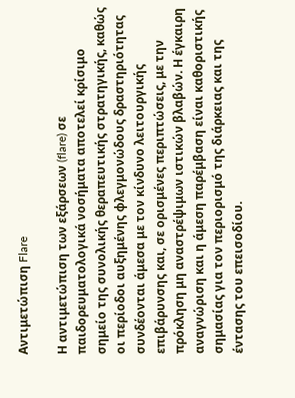Αντιμετώπιση Flare

Η αντιμετώπιση των εξάρσεων (flare) σε παιδορευματολογικά νοσήματα αποτελεί κρίσιμο σημείο της συνολικής θεραπευτικής στρατηγικής, καθώς οι περίοδοι αυξημένης φλεγμονώδους δραστηριότητας συνδέονται άμεσα με τον κίνδυνο λειτουργικής επιβάρυνσης και, σε ορισμένες περιπτώσεις, με την πρόκληση μη αναστρέψιμων ιστικών βλαβών. Η έγκαιρη αναγνώριση και η άμεση παρέμβαση είναι καθοριστικής σημασίας για τον περιορισμό της διάρκειας και της έντασης του επεισοδίου.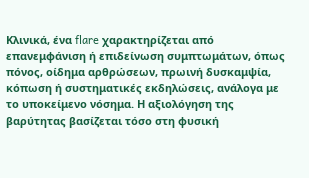Κλινικά, ένα flare χαρακτηρίζεται από επανεμφάνιση ή επιδείνωση συμπτωμάτων, όπως πόνος, οίδημα αρθρώσεων, πρωινή δυσκαμψία, κόπωση ή συστηματικές εκδηλώσεις, ανάλογα με το υποκείμενο νόσημα. Η αξιολόγηση της βαρύτητας βασίζεται τόσο στη φυσική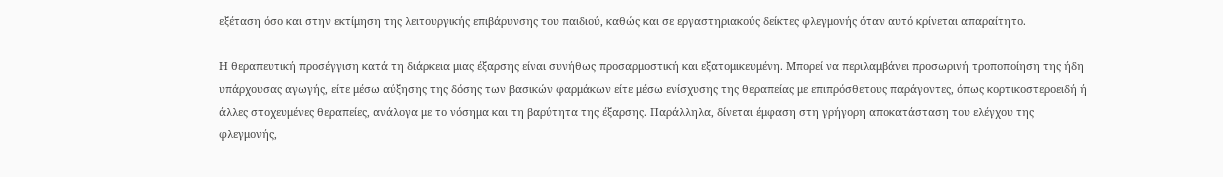εξέταση όσο και στην εκτίμηση της λειτουργικής επιβάρυνσης του παιδιού, καθώς και σε εργαστηριακούς δείκτες φλεγμονής όταν αυτό κρίνεται απαραίτητο.

Η θεραπευτική προσέγγιση κατά τη διάρκεια μιας έξαρσης είναι συνήθως προσαρμοστική και εξατομικευμένη. Μπορεί να περιλαμβάνει προσωρινή τροποποίηση της ήδη υπάρχουσας αγωγής, είτε μέσω αύξησης της δόσης των βασικών φαρμάκων είτε μέσω ενίσχυσης της θεραπείας με επιπρόσθετους παράγοντες, όπως κορτικοστεροειδή ή άλλες στοχευμένες θεραπείες, ανάλογα με το νόσημα και τη βαρύτητα της έξαρσης. Παράλληλα, δίνεται έμφαση στη γρήγορη αποκατάσταση του ελέγχου της φλεγμονής,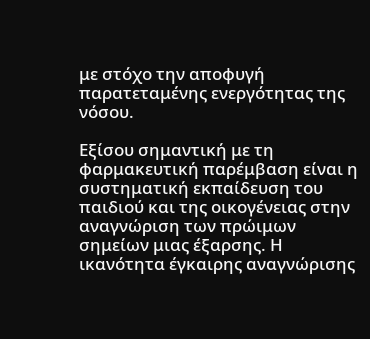με στόχο την αποφυγή παρατεταμένης ενεργότητας της νόσου.

Εξίσου σημαντική με τη φαρμακευτική παρέμβαση είναι η συστηματική εκπαίδευση του παιδιού και της οικογένειας στην αναγνώριση των πρώιμων σημείων μιας έξαρσης. Η ικανότητα έγκαιρης αναγνώρισης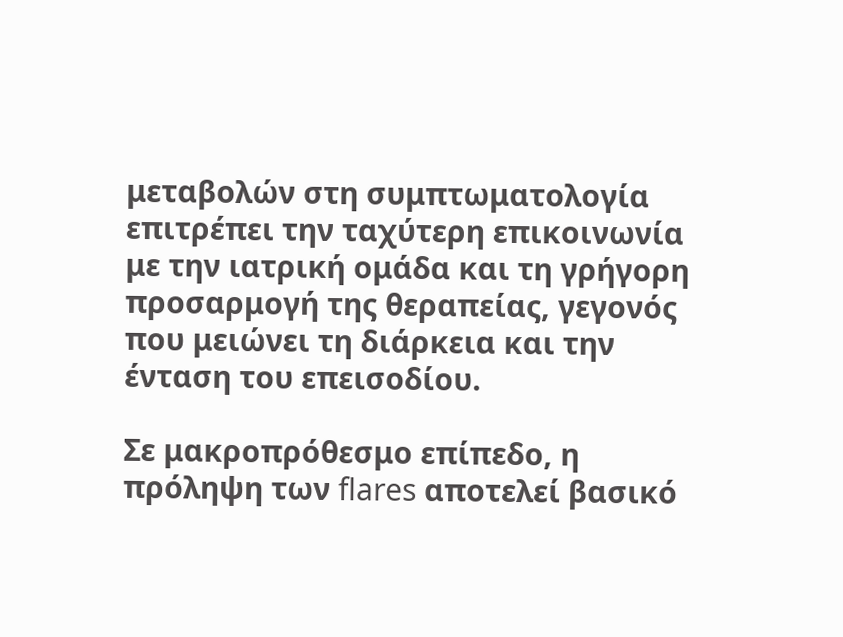μεταβολών στη συμπτωματολογία επιτρέπει την ταχύτερη επικοινωνία με την ιατρική ομάδα και τη γρήγορη προσαρμογή της θεραπείας, γεγονός που μειώνει τη διάρκεια και την ένταση του επεισοδίου.

Σε μακροπρόθεσμο επίπεδο, η πρόληψη των flares αποτελεί βασικό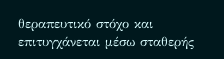θεραπευτικό στόχο και επιτυγχάνεται μέσω σταθερής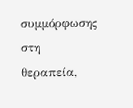συμμόρφωσης στη θεραπεία,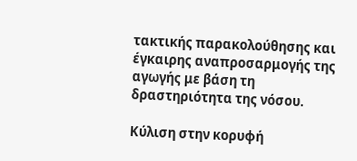τακτικής παρακολούθησης και έγκαιρης αναπροσαρμογής της αγωγής με βάση τη δραστηριότητα της νόσου.

Κύλιση στην κορυφή